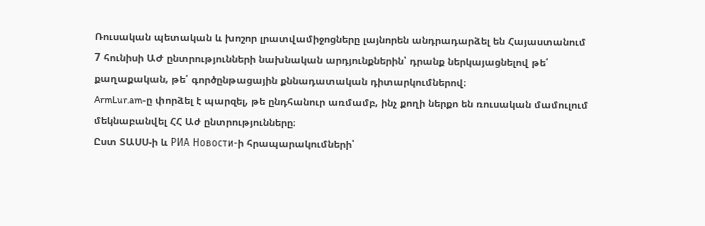Ռուսական պետական և խոշոր լրատվամիջոցները լայնորեն անդրադարձել են Հայաստանում 7 հունիսի ԱԺ ընտրությունների նախնական արդյունքներին՝ դրանք ներկայացնելով թե՛ քաղաքական, թե՛ գործընթացային քննադատական դիտարկումներով։
ArmLur.am-ը փորձել է պարզել, թե ընդհանուր առմամբ, ինչ քողի ներքո են ռուսական մամուլում մեկնաբանվել ՀՀ Աժ ընտրությունները։
Ըստ ՏԱՍՍ-ի և РИА Новости-ի հրապարակումների՝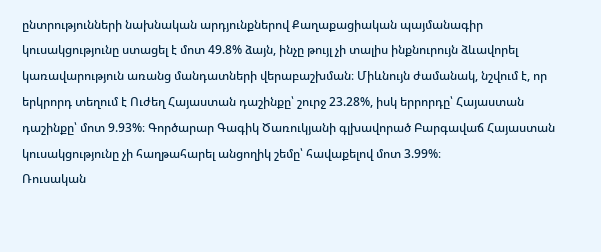ընտրությունների նախնական արդյունքներով Քաղաքացիական պայմանագիր կուսակցությունը ստացել է մոտ 49.8% ձայն, ինչը թույլ չի տալիս ինքնուրույն ձևավորել կառավարություն առանց մանդատների վերաբաշխման։ Միևնույն ժամանակ, նշվում է, որ երկրորդ տեղում է Ուժեղ Հայաստան դաշինքը՝ շուրջ 23.28%, իսկ երրորդը՝ Հայաստան դաշինքը՝ մոտ 9.93%։ Գործարար Գագիկ Ծառուկյանի գլխավորած Բարգավաճ Հայաստան կուսակցությունը չի հաղթահարել անցողիկ շեմը՝ հավաքելով մոտ 3.99%։
Ռուսական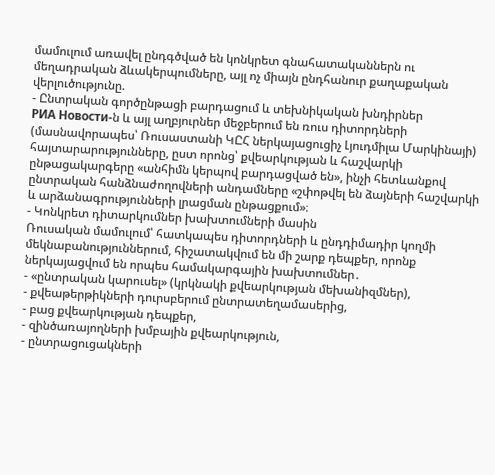մամուլում առավել ընդգծված են կոնկրետ գնահատականներն ու մեղադրական ձևակերպումները, այլ ոչ միայն ընդհանուր քաղաքական վերլուծությունը.
- Ընտրական գործընթացի բարդացում և տեխնիկական խնդիրներ
РИА Новости-ն և այլ աղբյուրներ մեջբերում են ռուս դիտորդների (մասնավորապես՝ Ռուսաստանի ԿԸՀ ներկայացուցիչ Լյուդմիլա Մարկինայի) հայտարարությունները, ըստ որոնց՝ քվեարկության և հաշվարկի ընթացակարգերը «անհիմն կերպով բարդացված են», ինչի հետևանքով ընտրական հանձնաժողովների անդամները «շփոթվել են ձայների հաշվարկի և արձանագրությունների լրացման ընթացքում»։
- Կոնկրետ դիտարկումներ խախտումների մասին
Ռուսական մամուլում՝ հատկապես դիտորդների և ընդդիմադիր կողմի մեկնաբանություններում, հիշատակվում են մի շարք դեպքեր, որոնք ներկայացվում են որպես համակարգային խախտումներ․
- «ընտրական կարուսել» (կրկնակի քվեարկության մեխանիզմներ),
- քվեաթերթիկների դուրսբերում ընտրատեղամասերից,
- բաց քվեարկության դեպքեր,
- զինծառայողների խմբային քվեարկություն,
- ընտրացուցակների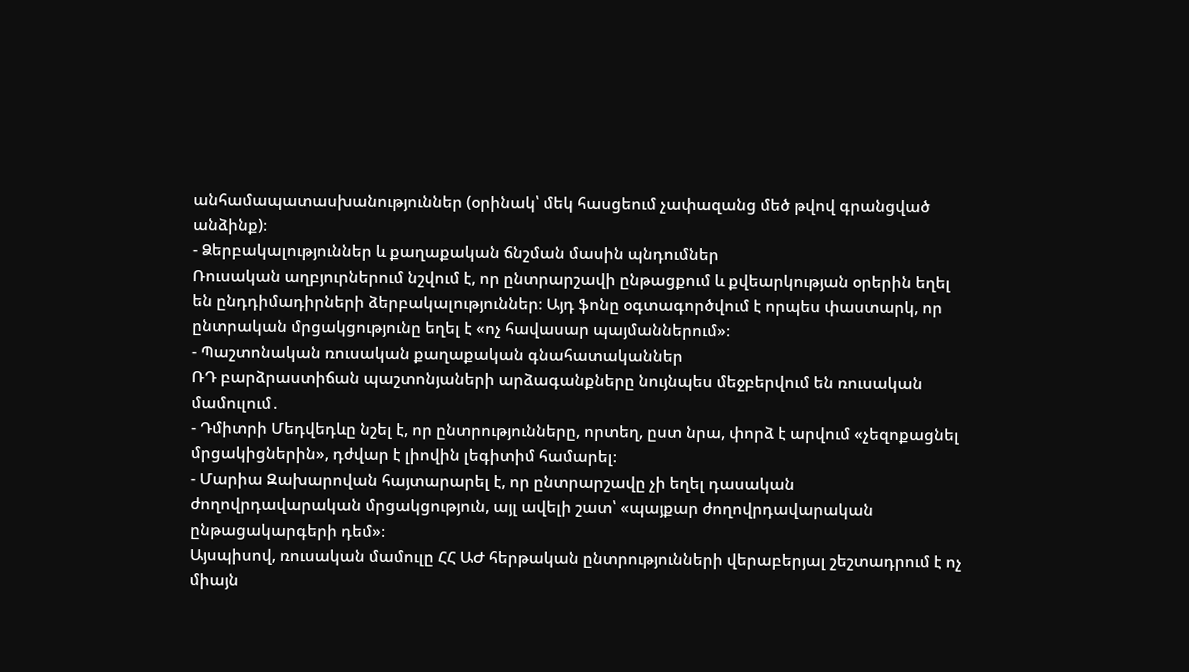անհամապատասխանություններ (օրինակ՝ մեկ հասցեում չափազանց մեծ թվով գրանցված անձինք)։
- Ձերբակալություններ և քաղաքական ճնշման մասին պնդումներ
Ռուսական աղբյուրներում նշվում է, որ ընտրարշավի ընթացքում և քվեարկության օրերին եղել են ընդդիմադիրների ձերբակալություններ։ Այդ ֆոնը օգտագործվում է որպես փաստարկ, որ ընտրական մրցակցությունը եղել է «ոչ հավասար պայմաններում»։
- Պաշտոնական ռուսական քաղաքական գնահատականներ
ՌԴ բարձրաստիճան պաշտոնյաների արձագանքները նույնպես մեջբերվում են ռուսական մամուլում․
- Դմիտրի Մեդվեդևը նշել է, որ ընտրությունները, որտեղ, ըստ նրա, փորձ է արվում «չեզոքացնել մրցակիցներին», դժվար է լիովին լեգիտիմ համարել։
- Մարիա Զախարովան հայտարարել է, որ ընտրարշավը չի եղել դասական ժողովրդավարական մրցակցություն, այլ ավելի շատ՝ «պայքար ժողովրդավարական ընթացակարգերի դեմ»։
Այսպիսով, ռուսական մամուլը ՀՀ ԱԺ հերթական ընտրությունների վերաբերյալ շեշտադրում է ոչ միայն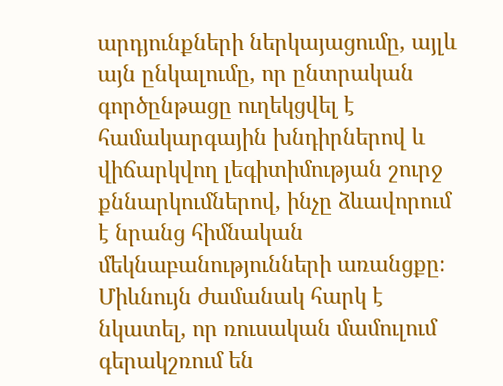արդյունքների ներկայացումը, այլև այն ընկալումը, որ ընտրական գործընթացը ուղեկցվել է համակարգային խնդիրներով և վիճարկվող լեգիտիմության շուրջ քննարկումներով, ինչը ձևավորում է նրանց հիմնական մեկնաբանությունների առանցքը։
Միևնույն ժամանակ հարկ է նկատել, որ ռուսական մամուլում գերակշռում են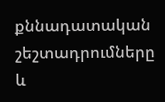քննադատական շեշտադրումները և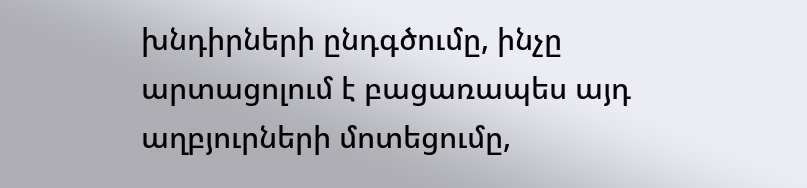խնդիրների ընդգծումը, ինչը արտացոլում է բացառապես այդ աղբյուրների մոտեցումը,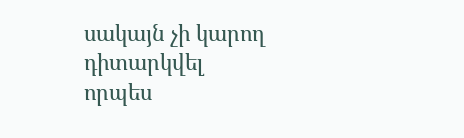սակայն չի կարող դիտարկվել որպես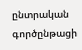ընտրական գործընթացի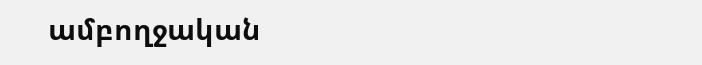ամբողջական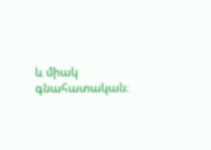և միակ գնահատական։